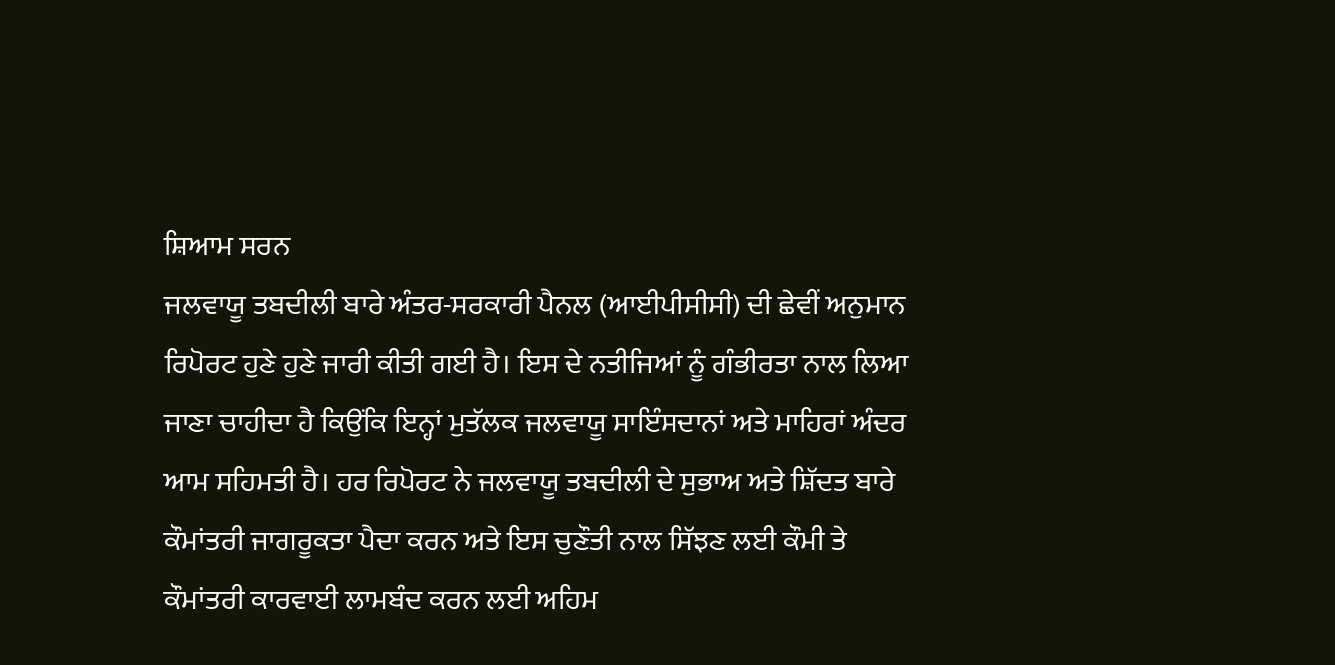ਸ਼ਿਆਮ ਸਰਨ
ਜਲਵਾਯੂ ਤਬਦੀਲੀ ਬਾਰੇ ਅੰਤਰ-ਸਰਕਾਰੀ ਪੈਨਲ (ਆਈਪੀਸੀਸੀ) ਦੀ ਛੇਵੀਂ ਅਨੁਮਾਨ ਰਿਪੋਰਟ ਹੁਣੇ ਹੁਣੇ ਜਾਰੀ ਕੀਤੀ ਗਈ ਹੈ। ਇਸ ਦੇ ਨਤੀਜਿਆਂ ਨੂੰ ਗੰਭੀਰਤਾ ਨਾਲ ਲਿਆ ਜਾਣਾ ਚਾਹੀਦਾ ਹੈ ਕਿਉਂਕਿ ਇਨ੍ਹਾਂ ਮੁਤੱਲਕ ਜਲਵਾਯੂ ਸਾਇੰਸਦਾਨਾਂ ਅਤੇ ਮਾਹਿਰਾਂ ਅੰਦਰ ਆਮ ਸਹਿਮਤੀ ਹੈ। ਹਰ ਰਿਪੋਰਟ ਨੇ ਜਲਵਾਯੂ ਤਬਦੀਲੀ ਦੇ ਸੁਭਾਅ ਅਤੇ ਸ਼ਿੱਦਤ ਬਾਰੇ ਕੌਮਾਂਤਰੀ ਜਾਗਰੂਕਤਾ ਪੈਦਾ ਕਰਨ ਅਤੇ ਇਸ ਚੁਣੌਤੀ ਨਾਲ ਸਿੱਝਣ ਲਈ ਕੌਮੀ ਤੇ ਕੌਮਾਂਤਰੀ ਕਾਰਵਾਈ ਲਾਮਬੰਦ ਕਰਨ ਲਈ ਅਹਿਮ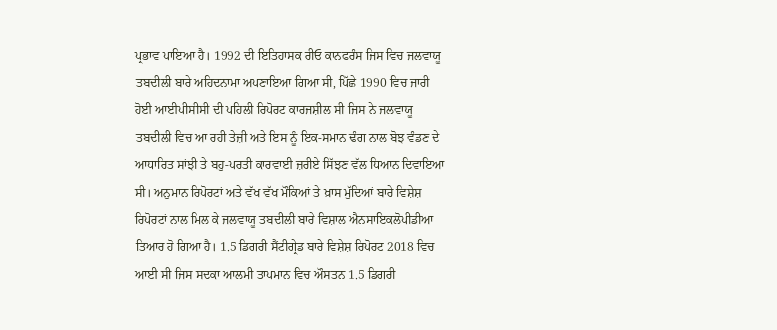ਪ੍ਰਭਾਵ ਪਾਇਆ ਹੈ। 1992 ਦੀ ਇਤਿਹਾਸਕ ਰੀਓ ਕਾਨਫਰੰਸ ਜਿਸ ਵਿਚ ਜਲਵਾਯੂ ਤਬਦੀਲੀ ਬਾਰੇ ਅਹਿਦਨਾਮਾ ਅਪਣਾਇਆ ਗਿਆ ਸੀ, ਪਿੱਛੇ 1990 ਵਿਚ ਜਾਰੀ ਹੋਈ ਆਈਪੀਸੀਸੀ ਦੀ ਪਹਿਲੀ ਰਿਪੋਰਟ ਕਾਰਜਸ਼ੀਲ ਸੀ ਜਿਸ ਨੇ ਜਲਵਾਯੂ ਤਬਦੀਲੀ ਵਿਚ ਆ ਰਹੀ ਤੇਜ਼ੀ ਅਤੇ ਇਸ ਨੂੰ ਇਕ-ਸਮਾਨ ਢੰਗ ਨਾਲ ਬੋਝ ਵੰਡਣ ਦੇ ਆਧਾਰਿਤ ਸਾਂਝੀ ਤੇ ਬਹੁ-ਪਰਤੀ ਕਾਰਵਾਈ ਜ਼ਰੀਏ ਸਿੱਝਣ ਵੱਲ ਧਿਆਨ ਦਿਵਾਇਆ ਸੀ। ਅਨੁਮਾਨ ਰਿਪੋਰਟਾਂ ਅਤੇ ਵੱਖ ਵੱਖ ਮੌਕਿਆਂ ਤੇ ਖ਼ਾਸ ਮੁੱਦਿਆਂ ਬਾਰੇ ਵਿਸ਼ੇਸ਼ ਰਿਪੋਰਟਾਂ ਨਾਲ ਮਿਲ ਕੇ ਜਲਵਾਯੂ ਤਬਦੀਲੀ ਬਾਰੇ ਵਿਸ਼ਾਲ ਐਨਸਾਇਕਲੋਪੀਡੀਆ ਤਿਆਰ ਹੋ ਗਿਆ ਹੈ। 1.5 ਡਿਗਰੀ ਸੈਂਟੀਗ੍ਰੇਡ ਬਾਰੇ ਵਿਸ਼ੇਸ਼ ਰਿਪੋਰਟ 2018 ਵਿਚ ਆਈ ਸੀ ਜਿਸ ਸਦਕਾ ਆਲਮੀ ਤਾਪਮਾਨ ਵਿਚ ਔਸਤਨ 1.5 ਡਿਗਰੀ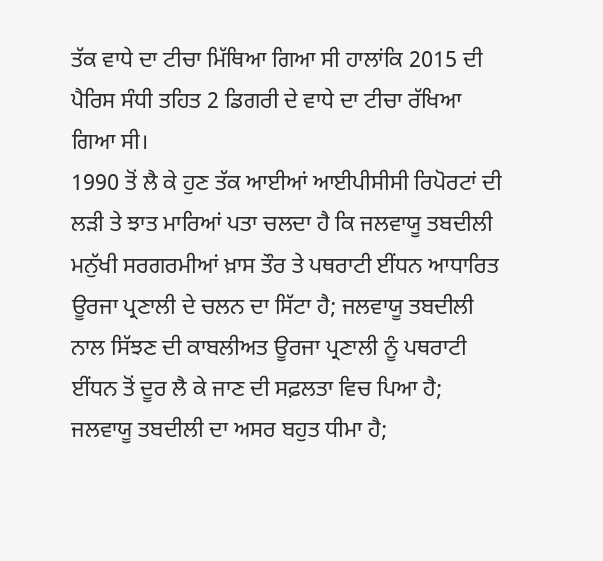ਤੱਕ ਵਾਧੇ ਦਾ ਟੀਚਾ ਮਿੱਥਿਆ ਗਿਆ ਸੀ ਹਾਲਾਂਕਿ 2015 ਦੀ ਪੈਰਿਸ ਸੰਧੀ ਤਹਿਤ 2 ਡਿਗਰੀ ਦੇ ਵਾਧੇ ਦਾ ਟੀਚਾ ਰੱਖਿਆ ਗਿਆ ਸੀ।
1990 ਤੋਂ ਲੈ ਕੇ ਹੁਣ ਤੱਕ ਆਈਆਂ ਆਈਪੀਸੀਸੀ ਰਿਪੋਰਟਾਂ ਦੀ ਲੜੀ ਤੇ ਝਾਤ ਮਾਰਿਆਂ ਪਤਾ ਚਲਦਾ ਹੈ ਕਿ ਜਲਵਾਯੂ ਤਬਦੀਲੀ ਮਨੁੱਖੀ ਸਰਗਰਮੀਆਂ ਖ਼ਾਸ ਤੌਰ ਤੇ ਪਥਰਾਟੀ ਈਂਧਨ ਆਧਾਰਿਤ ਊਰਜਾ ਪ੍ਰਣਾਲੀ ਦੇ ਚਲਨ ਦਾ ਸਿੱਟਾ ਹੈ; ਜਲਵਾਯੂ ਤਬਦੀਲੀ ਨਾਲ ਸਿੱਝਣ ਦੀ ਕਾਬਲੀਅਤ ਊਰਜਾ ਪ੍ਰਣਾਲੀ ਨੂੰ ਪਥਰਾਟੀ ਈਂਧਨ ਤੋਂ ਦੂਰ ਲੈ ਕੇ ਜਾਣ ਦੀ ਸਫ਼ਲਤਾ ਵਿਚ ਪਿਆ ਹੈ; ਜਲਵਾਯੂ ਤਬਦੀਲੀ ਦਾ ਅਸਰ ਬਹੁਤ ਧੀਮਾ ਹੈ;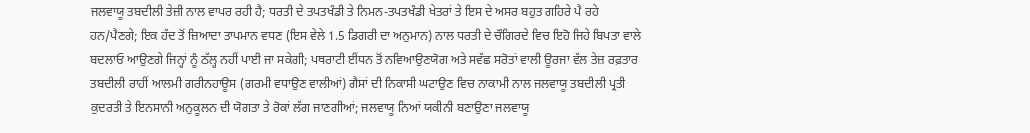ਜਲਵਾਯੂ ਤਬਦੀਲੀ ਤੇਜ਼ੀ ਨਾਲ ਵਾਪਰ ਰਹੀ ਹੈ; ਧਰਤੀ ਦੇ ਤਪਤਖੰਡੀ ਤੇ ਨਿਮਨ-ਤਪਤਖੰਡੀ ਖੇਤਰਾਂ ਤੇ ਇਸ ਦੇ ਅਸਰ ਬਹੁਤ ਗਹਿਰੇ ਪੈ ਰਹੇ ਹਨ/ਪੈਣਗੇ; ਇਕ ਹੱਦ ਤੋਂ ਜ਼ਿਆਦਾ ਤਾਪਮਾਨ ਵਧਣ (ਇਸ ਵੇਲੇ 1.5 ਡਿਗਰੀ ਦਾ ਅਨੁਮਾਨ) ਨਾਲ ਧਰਤੀ ਦੇ ਚੌਗਿਰਦੇ ਵਿਚ ਇਹੋ ਜਿਹੇ ਬਿਪਤਾ ਵਾਲੇ ਬਦਲਾਓ ਆਉਣਗੇ ਜਿਨ੍ਹਾਂ ਨੂੰ ਠੱਲ੍ਹ ਨਹੀਂ ਪਾਈ ਜਾ ਸਕੇਗੀ; ਪਥਰਾਟੀ ਈਂਧਨ ਤੋਂ ਨਵਿਆਉਣਯੋਗ ਅਤੇ ਸਵੱਛ ਸਰੋਤਾਂ ਵਾਲੀ ਊਰਜਾ ਵੱਲ ਤੇਜ਼ ਰਫ਼ਤਾਰ ਤਬਦੀਲੀ ਰਾਹੀਂ ਆਲਮੀ ਗਰੀਨਹਾਊਸ (ਗਰਮੀ ਵਧਾਉਣ ਵਾਲੀਆਂ) ਗੈਸਾਂ ਦੀ ਨਿਕਾਸੀ ਘਟਾਉਣ ਵਿਚ ਨਾਕਾਮੀ ਨਾਲ ਜਲਵਾਯੂ ਤਬਦੀਲੀ ਪ੍ਰਤੀ ਕੁਦਰਤੀ ਤੇ ਇਨਸਾਨੀ ਅਨੁਕੂਲਨ ਦੀ ਯੋਗਤਾ ਤੇ ਰੋਕਾਂ ਲੱਗ ਜਾਣਗੀਆਂ; ਜਲਵਾਯੂ ਨਿਆਂ ਯਕੀਨੀ ਬਣਾਉਣਾ ਜਲਵਾਯੂ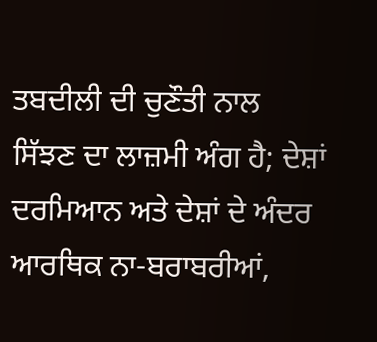ਤਬਦੀਲੀ ਦੀ ਚੁਣੌਤੀ ਨਾਲ ਸਿੱਝਣ ਦਾ ਲਾਜ਼ਮੀ ਅੰਗ ਹੈ; ਦੇਸ਼ਾਂ ਦਰਮਿਆਨ ਅਤੇ ਦੇਸ਼ਾਂ ਦੇ ਅੰਦਰ ਆਰਥਿਕ ਨਾ-ਬਰਾਬਰੀਆਂ,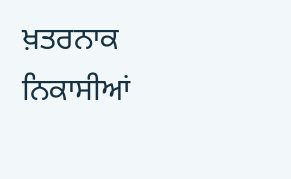ਖ਼ਤਰਨਾਕ ਨਿਕਾਸੀਆਂ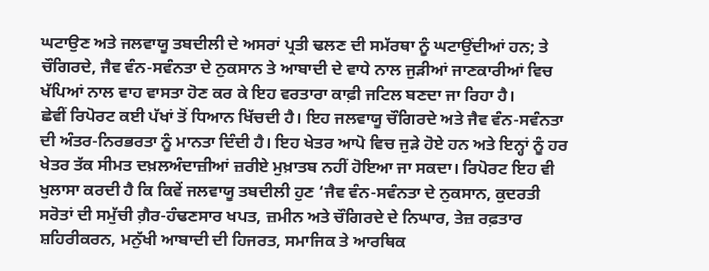ਘਟਾਉਣ ਅਤੇ ਜਲਵਾਯੂ ਤਬਦੀਲੀ ਦੇ ਅਸਰਾਂ ਪ੍ਰਤੀ ਢਲਣ ਦੀ ਸਮੱਰਥਾ ਨੂੰ ਘਟਾਉਂਦੀਆਂ ਹਨ; ਤੇ ਚੌਗਿਰਦੇ, ਜੈਵ ਵੰਨ-ਸਵੰਨਤਾ ਦੇ ਨੁਕਸਾਨ ਤੇ ਆਬਾਦੀ ਦੇ ਵਾਧੇ ਨਾਲ ਜੁੜੀਆਂ ਜਾਣਕਾਰੀਆਂ ਵਿਚ ਖੱਪਿਆਂ ਨਾਲ ਵਾਹ ਵਾਸਤਾ ਹੋਣ ਕਰ ਕੇ ਇਹ ਵਰਤਾਰਾ ਕਾਫ਼ੀ ਜਟਿਲ ਬਣਦਾ ਜਾ ਰਿਹਾ ਹੈ।
ਛੇਵੀਂ ਰਿਪੋਰਟ ਕਈ ਪੱਖਾਂ ਤੋਂ ਧਿਆਨ ਖਿੱਚਦੀ ਹੈ। ਇਹ ਜਲਵਾਯੂ ਚੌਗਿਰਦੇ ਅਤੇ ਜੈਵ ਵੰਨ-ਸਵੰਨਤਾ ਦੀ ਅੰਤਰ-ਨਿਰਭਰਤਾ ਨੂੰ ਮਾਨਤਾ ਦਿੰਦੀ ਹੈ। ਇਹ ਖੇਤਰ ਆਪੋ ਵਿਚ ਜੁੜੇ ਹੋਏ ਹਨ ਅਤੇ ਇਨ੍ਹਾਂ ਨੂੰ ਹਰ ਖੇਤਰ ਤੱਕ ਸੀਮਤ ਦਖ਼ਲਅੰਦਾਜ਼ੀਆਂ ਜ਼ਰੀਏ ਮੁਖ਼ਾਤਬ ਨਹੀਂ ਹੋਇਆ ਜਾ ਸਕਦਾ। ਰਿਪੋਰਟ ਇਹ ਵੀ ਖੁਲਾਸਾ ਕਰਦੀ ਹੈ ਕਿ ਕਿਵੇਂ ਜਲਵਾਯੂ ਤਬਦੀਲੀ ਹੁਣ ‘ਜੈਵ ਵੰਨ-ਸਵੰਨਤਾ ਦੇ ਨੁਕਸਾਨ, ਕੁਦਰਤੀ ਸਰੋਤਾਂ ਦੀ ਸਮੁੱਚੀ ਗ਼ੈਰ-ਹੰਢਣਸਾਰ ਖਪਤ, ਜ਼ਮੀਨ ਅਤੇ ਚੌਗਿਰਦੇ ਦੇ ਨਿਘਾਰ, ਤੇਜ਼ ਰਫ਼ਤਾਰ ਸ਼ਹਿਰੀਕਰਨ, ਮਨੁੱਖੀ ਆਬਾਦੀ ਦੀ ਹਿਜਰਤ, ਸਮਾਜਿਕ ਤੇ ਆਰਥਿਕ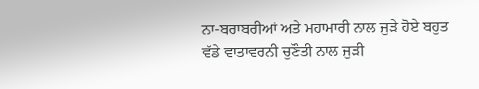ਨਾ-ਬਰਾਬਰੀਆਂ ਅਤੇ ਮਹਾਮਾਰੀ ਨਾਲ ਜੁੜੇ ਹੋਏ ਬਹੁਤ ਵੱਡੇ ਵਾਤਾਵਰਨੀ ਚੁਣੌਤੀ ਨਾਲ ਜੁੜੀ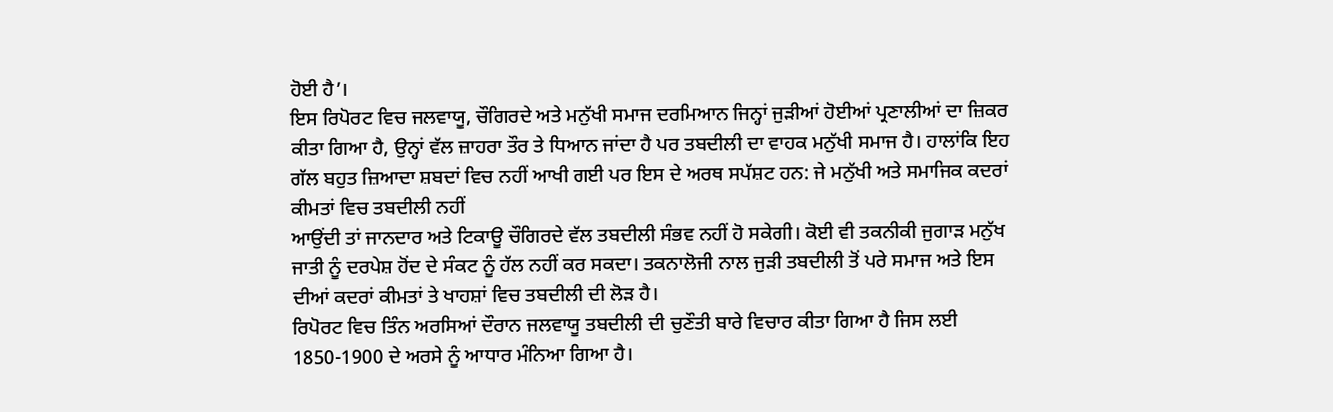ਹੋਈ ਹੈ’।
ਇਸ ਰਿਪੋਰਟ ਵਿਚ ਜਲਵਾਯੂ, ਚੌਗਿਰਦੇ ਅਤੇ ਮਨੁੱਖੀ ਸਮਾਜ ਦਰਮਿਆਨ ਜਿਨ੍ਹਾਂ ਜੁੜੀਆਂ ਹੋਈਆਂ ਪ੍ਰਣਾਲੀਆਂ ਦਾ ਜ਼ਿਕਰ ਕੀਤਾ ਗਿਆ ਹੈ, ਉਨ੍ਹਾਂ ਵੱਲ ਜ਼ਾਹਰਾ ਤੌਰ ਤੇ ਧਿਆਨ ਜਾਂਦਾ ਹੈ ਪਰ ਤਬਦੀਲੀ ਦਾ ਵਾਹਕ ਮਨੁੱਖੀ ਸਮਾਜ ਹੈ। ਹਾਲਾਂਕਿ ਇਹ ਗੱਲ ਬਹੁਤ ਜ਼ਿਆਦਾ ਸ਼ਬਦਾਂ ਵਿਚ ਨਹੀਂ ਆਖੀ ਗਈ ਪਰ ਇਸ ਦੇ ਅਰਥ ਸਪੱਸ਼ਟ ਹਨ: ਜੇ ਮਨੁੱਖੀ ਅਤੇ ਸਮਾਜਿਕ ਕਦਰਾਂ ਕੀਮਤਾਂ ਵਿਚ ਤਬਦੀਲੀ ਨਹੀਂ
ਆਉਂਦੀ ਤਾਂ ਜਾਨਦਾਰ ਅਤੇ ਟਿਕਾਊ ਚੌਗਿਰਦੇ ਵੱਲ ਤਬਦੀਲੀ ਸੰਭਵ ਨਹੀਂ ਹੋ ਸਕੇਗੀ। ਕੋਈ ਵੀ ਤਕਨੀਕੀ ਜੁਗਾੜ ਮਨੁੱਖ ਜਾਤੀ ਨੂੰ ਦਰਪੇਸ਼ ਹੋਂਦ ਦੇ ਸੰਕਟ ਨੂੰ ਹੱਲ ਨਹੀਂ ਕਰ ਸਕਦਾ। ਤਕਨਾਲੋਜੀ ਨਾਲ ਜੁੜੀ ਤਬਦੀਲੀ ਤੋਂ ਪਰੇ ਸਮਾਜ ਅਤੇ ਇਸ ਦੀਆਂ ਕਦਰਾਂ ਕੀਮਤਾਂ ਤੇ ਖਾਹਸ਼ਾਂ ਵਿਚ ਤਬਦੀਲੀ ਦੀ ਲੋੜ ਹੈ।
ਰਿਪੋਰਟ ਵਿਚ ਤਿੰਨ ਅਰਸਿਆਂ ਦੌਰਾਨ ਜਲਵਾਯੂ ਤਬਦੀਲੀ ਦੀ ਚੁਣੌਤੀ ਬਾਰੇ ਵਿਚਾਰ ਕੀਤਾ ਗਿਆ ਹੈ ਜਿਸ ਲਈ 1850-1900 ਦੇ ਅਰਸੇ ਨੂੰ ਆਧਾਰ ਮੰਨਿਆ ਗਿਆ ਹੈ।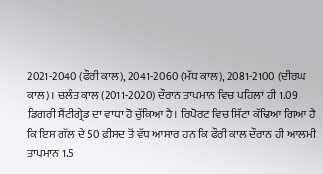2021-2040 (ਫੌਰੀ ਕਾਲ), 2041-2060 (ਮੱਧ ਕਾਲ), 2081-2100 (ਦੀਰਘ ਕਾਲ)। ਚਲੰਤ ਕਾਲ (2011-2020) ਦੌਰਾਨ ਤਾਪਮਾਨ ਵਿਚ ਪਹਿਲਾਂ ਹੀ 1.09 ਡਿਗਰੀ ਸੈਂਟੀਗ੍ਰੇਡ ਦਾ ਵਾਧਾ ਹੋ ਚੁੱਕਿਆ ਹੈ। ਰਿਪੋਰਟ ਵਿਚ ਸਿੱਟਾ ਕੱਢਿਆ ਗਿਆ ਹੈ ਕਿ ਇਸ ਗੱਲ ਦੇ 50 ਫ਼ੀਸਦ ਤੋਂ ਵੱਧ ਆਸਾਰ ਹਨ ਕਿ ਫੌਰੀ ਕਾਲ ਦੌਰਾਨ ਹੀ ਆਲਮੀ ਤਾਪਮਾਨ 1.5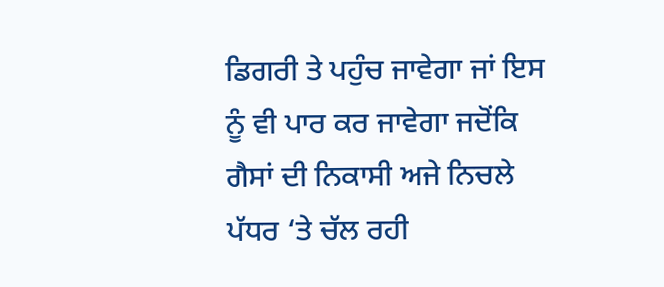ਡਿਗਰੀ ਤੇ ਪਹੁੰਚ ਜਾਵੇਗਾ ਜਾਂ ਇਸ ਨੂੰ ਵੀ ਪਾਰ ਕਰ ਜਾਵੇਗਾ ਜਦੋਂਕਿ ਗੈਸਾਂ ਦੀ ਨਿਕਾਸੀ ਅਜੇ ਨਿਚਲੇ ਪੱਧਰ ‘ਤੇ ਚੱਲ ਰਹੀ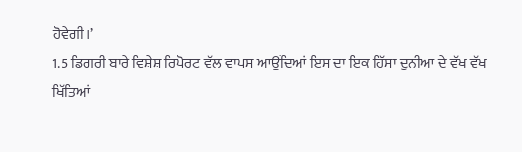ਹੋਵੇਗੀ।’
1.5 ਡਿਗਰੀ ਬਾਰੇ ਵਿਸ਼ੇਸ਼ ਰਿਪੋਰਟ ਵੱਲ ਵਾਪਸ ਆਉਂਦਿਆਂ ਇਸ ਦਾ ਇਕ ਹਿੱਸਾ ਦੁਨੀਆ ਦੇ ਵੱਖ ਵੱਖ ਖਿੱਤਿਆਂ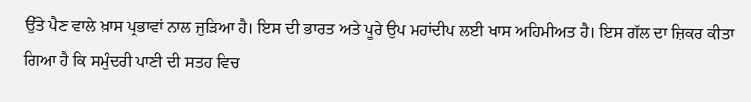ਉੱਤੇ ਪੈਣ ਵਾਲੇ ਖ਼ਾਸ ਪ੍ਰਭਾਵਾਂ ਨਾਲ ਜੁੜਿਆ ਹੈ। ਇਸ ਦੀ ਭਾਰਤ ਅਤੇ ਪੂਰੇ ਉਪ ਮਹਾਂਦੀਪ ਲਈ ਖਾਸ ਅਹਿਮੀਅਤ ਹੈ। ਇਸ ਗੱਲ ਦਾ ਜ਼ਿਕਰ ਕੀਤਾ ਗਿਆ ਹੈ ਕਿ ਸਮੁੰਦਰੀ ਪਾਣੀ ਦੀ ਸਤਹ ਵਿਚ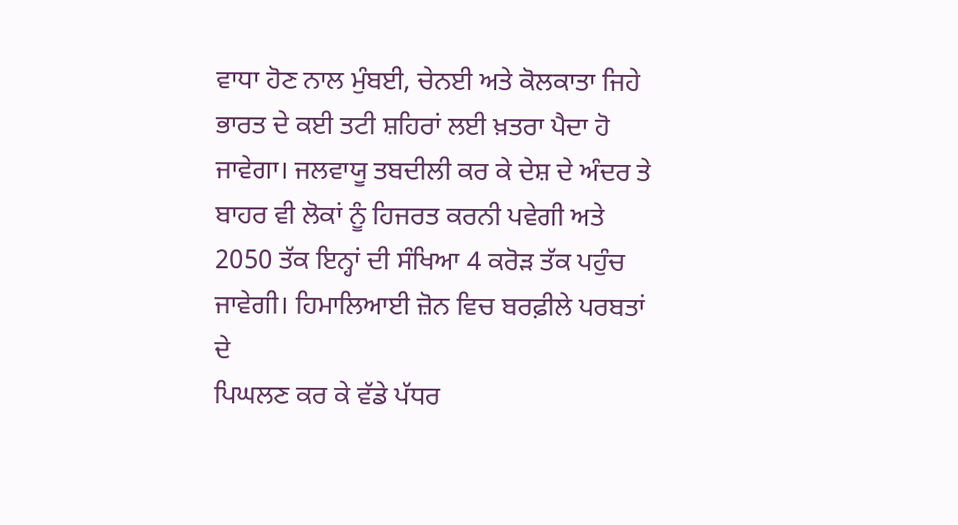ਵਾਧਾ ਹੋਣ ਨਾਲ ਮੁੰਬਈ, ਚੇਨਈ ਅਤੇ ਕੋਲਕਾਤਾ ਜਿਹੇ ਭਾਰਤ ਦੇ ਕਈ ਤਟੀ ਸ਼ਹਿਰਾਂ ਲਈ ਖ਼ਤਰਾ ਪੈਦਾ ਹੋ ਜਾਵੇਗਾ। ਜਲਵਾਯੂ ਤਬਦੀਲੀ ਕਰ ਕੇ ਦੇਸ਼ ਦੇ ਅੰਦਰ ਤੇ ਬਾਹਰ ਵੀ ਲੋਕਾਂ ਨੂੰ ਹਿਜਰਤ ਕਰਨੀ ਪਵੇਗੀ ਅਤੇ 2050 ਤੱਕ ਇਨ੍ਹਾਂ ਦੀ ਸੰਖਿਆ 4 ਕਰੋੜ ਤੱਕ ਪਹੁੰਚ ਜਾਵੇਗੀ। ਹਿਮਾਲਿਆਈ ਜ਼ੋਨ ਵਿਚ ਬਰਫ਼ੀਲੇ ਪਰਬਤਾਂ ਦੇ
ਪਿਘਲਣ ਕਰ ਕੇ ਵੱਡੇ ਪੱਧਰ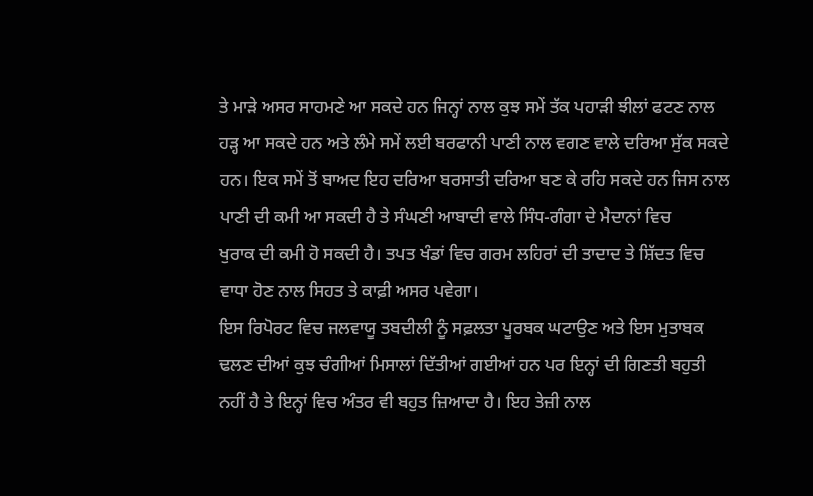ਤੇ ਮਾੜੇ ਅਸਰ ਸਾਹਮਣੇ ਆ ਸਕਦੇ ਹਨ ਜਿਨ੍ਹਾਂ ਨਾਲ ਕੁਝ ਸਮੇਂ ਤੱਕ ਪਹਾੜੀ ਝੀਲਾਂ ਫਟਣ ਨਾਲ ਹੜ੍ਹ ਆ ਸਕਦੇ ਹਨ ਅਤੇ ਲੰਮੇ ਸਮੇਂ ਲਈ ਬਰਫਾਨੀ ਪਾਣੀ ਨਾਲ ਵਗਣ ਵਾਲੇ ਦਰਿਆ ਸੁੱਕ ਸਕਦੇ ਹਨ। ਇਕ ਸਮੇਂ ਤੋਂ ਬਾਅਦ ਇਹ ਦਰਿਆ ਬਰਸਾਤੀ ਦਰਿਆ ਬਣ ਕੇ ਰਹਿ ਸਕਦੇ ਹਨ ਜਿਸ ਨਾਲ ਪਾਣੀ ਦੀ ਕਮੀ ਆ ਸਕਦੀ ਹੈ ਤੇ ਸੰਘਣੀ ਆਬਾਦੀ ਵਾਲੇ ਸਿੰਧ-ਗੰਗਾ ਦੇ ਮੈਦਾਨਾਂ ਵਿਚ
ਖੁਰਾਕ ਦੀ ਕਮੀ ਹੋ ਸਕਦੀ ਹੈ। ਤਪਤ ਖੰਡਾਂ ਵਿਚ ਗਰਮ ਲਹਿਰਾਂ ਦੀ ਤਾਦਾਦ ਤੇ ਸ਼ਿੱਦਤ ਵਿਚ ਵਾਧਾ ਹੋਣ ਨਾਲ ਸਿਹਤ ਤੇ ਕਾਫ਼ੀ ਅਸਰ ਪਵੇਗਾ।
ਇਸ ਰਿਪੋਰਟ ਵਿਚ ਜਲਵਾਯੂ ਤਬਦੀਲੀ ਨੂੰ ਸਫ਼ਲਤਾ ਪੂਰਬਕ ਘਟਾਉਣ ਅਤੇ ਇਸ ਮੁਤਾਬਕ ਢਲਣ ਦੀਆਂ ਕੁਝ ਚੰਗੀਆਂ ਮਿਸਾਲਾਂ ਦਿੱਤੀਆਂ ਗਈਆਂ ਹਨ ਪਰ ਇਨ੍ਹਾਂ ਦੀ ਗਿਣਤੀ ਬਹੁਤੀ ਨਹੀਂ ਹੈ ਤੇ ਇਨ੍ਹਾਂ ਵਿਚ ਅੰਤਰ ਵੀ ਬਹੁਤ ਜ਼ਿਆਦਾ ਹੈ। ਇਹ ਤੇਜ਼ੀ ਨਾਲ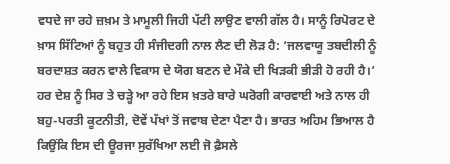ਵਧਦੇ ਜਾ ਰਹੇ ਜ਼ਖ਼ਮ ਤੇ ਮਾਮੂਲੀ ਜਿਹੀ ਪੱਟੀ ਲਾਉਣ ਵਾਲੀ ਗੱਲ ਹੈ। ਸਾਨੂੰ ਰਿਪੋਰਟ ਦੇ ਖ਼ਾਸ ਸਿੱਟਿਆਂ ਨੂੰ ਬਹੁਤ ਹੀ ਸੰਜੀਦਗੀ ਨਾਲ ਲੈਣ ਦੀ ਲੋੜ ਹੈ: ‘ਜਲਵਾਯੂ ਤਬਦੀਲੀ ਨੂੰ ਬਰਦਾਸ਼ਤ ਕਰਨ ਵਾਲੇ ਵਿਕਾਸ ਦੇ ਯੋਗ ਬਣਨ ਦੇ ਮੌਕੇ ਦੀ ਖਿੜਕੀ ਭੀੜੀ ਹੋ ਰਹੀ ਹੈ।’
ਹਰ ਦੇਸ਼ ਨੂੰ ਸਿਰ ਤੇ ਚੜ੍ਹੇ ਆ ਰਹੇ ਇਸ ਖ਼ਤਰੇ ਬਾਰੇ ਘਰੋਗੀ ਕਾਰਵਾਈ ਅਤੇ ਨਾਲ ਹੀ ਬਹੁ-ਪਰਤੀ ਕੂਟਨੀਤੀ, ਦੋਵੇਂ ਪੱਖਾਂ ਤੋਂ ਜਵਾਬ ਦੇਣਾ ਪੈਣਾ ਹੈ। ਭਾਰਤ ਅਹਿਮ ਭਿਆਲ ਹੈ ਕਿਉਂਕਿ ਇਸ ਦੀ ਊਰਜਾ ਸੁਰੱਖਿਆ ਲਈ ਜੋ ਫ਼ੈਸਲੇ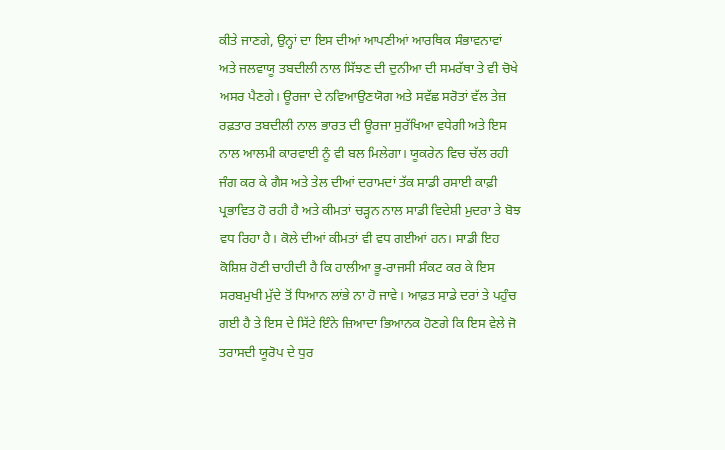ਕੀਤੇ ਜਾਣਗੇ, ਉਨ੍ਹਾਂ ਦਾ ਇਸ ਦੀਆਂ ਆਪਣੀਆਂ ਆਰਥਿਕ ਸੰਭਾਵਨਾਵਾਂ ਅਤੇ ਜਲਵਾਯੂ ਤਬਦੀਲੀ ਨਾਲ ਸਿੱਝਣ ਦੀ ਦੁਨੀਆ ਦੀ ਸਮਰੱਥਾ ਤੇ ਵੀ ਚੋਖੇ ਅਸਰ ਪੈਣਗੇ। ਊਰਜਾ ਦੇ ਨਵਿਆਉਣਯੋਗ ਅਤੇ ਸਵੱਛ ਸਰੋਤਾਂ ਵੱਲ ਤੇਜ਼ ਰਫ਼ਤਾਰ ਤਬਦੀਲੀ ਨਾਲ ਭਾਰਤ ਦੀ ਊਰਜਾ ਸੁਰੱਖਿਆ ਵਧੇਗੀ ਅਤੇ ਇਸ ਨਾਲ ਆਲਮੀ ਕਾਰਵਾਈ ਨੂੰ ਵੀ ਬਲ ਮਿਲੇਗਾ। ਯੂਕਰੇਨ ਵਿਚ ਚੱਲ ਰਹੀ ਜੰਗ ਕਰ ਕੇ ਗੈਸ ਅਤੇ ਤੇਲ ਦੀਆਂ ਦਰਾਮਦਾਂ ਤੱਕ ਸਾਡੀ ਰਸਾਈ ਕਾਫ਼ੀ ਪ੍ਰਭਾਵਿਤ ਹੋ ਰਹੀ ਹੈ ਅਤੇ ਕੀਮਤਾਂ ਚੜ੍ਹਨ ਨਾਲ ਸਾਡੀ ਵਿਦੇਸ਼ੀ ਮੁਦਰਾ ਤੇ ਬੋਝ ਵਧ ਰਿਹਾ ਹੈ। ਕੋਲੇ ਦੀਆਂ ਕੀਮਤਾਂ ਵੀ ਵਧ ਗਈਆਂ ਹਨ। ਸਾਡੀ ਇਹ ਕੋਸ਼ਿਸ਼ ਹੋਣੀ ਚਾਹੀਦੀ ਹੈ ਕਿ ਹਾਲੀਆ ਭੂ-ਰਾਜਸੀ ਸੰਕਟ ਕਰ ਕੇ ਇਸ ਸਰਬਮੁਖੀ ਮੁੱਦੇ ਤੋਂ ਧਿਆਨ ਲਾਂਭੇ ਨਾ ਹੋ ਜਾਵੇ। ਆਫ਼ਤ ਸਾਡੇ ਦਰਾਂ ਤੇ ਪਹੁੰਚ ਗਈ ਹੈ ਤੇ ਇਸ ਦੇ ਸਿੱਟੇ ਇੰਨੇ ਜ਼ਿਆਦਾ ਭਿਆਨਕ ਹੋਣਗੇ ਕਿ ਇਸ ਵੇਲੇ ਜੋ ਤਰਾਸਦੀ ਯੂਰੋਪ ਦੇ ਧੁਰ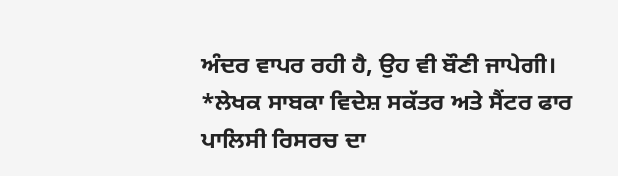ਅੰਦਰ ਵਾਪਰ ਰਹੀ ਹੈ, ਉਹ ਵੀ ਬੌਣੀ ਜਾਪੇਗੀ।
*ਲੇਖਕ ਸਾਬਕਾ ਵਿਦੇਸ਼ ਸਕੱਤਰ ਅਤੇ ਸੈਂਟਰ ਫਾਰ ਪਾਲਿਸੀ ਰਿਸਰਚ ਦਾ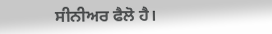ਸੀਨੀਅਰ ਫੈਲੋ ਹੈ।